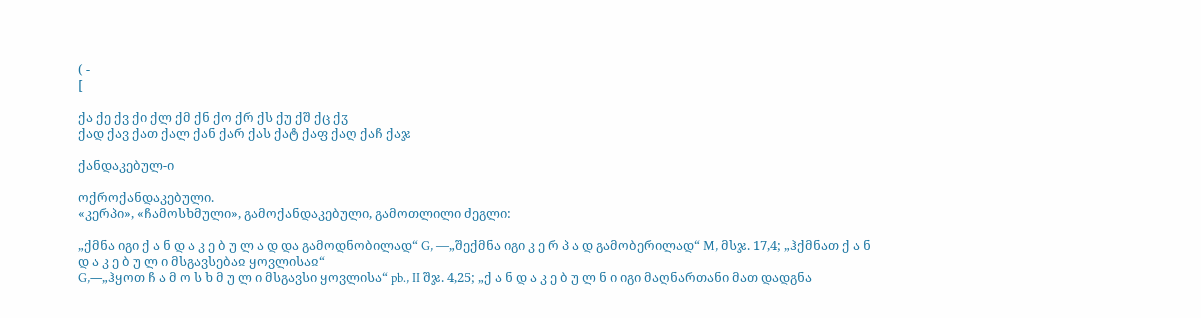( -
[

ქა ქე ქვ ქი ქლ ქმ ქნ ქო ქრ ქს ქუ ქშ ქც ქჳ
ქად ქავ ქათ ქალ ქან ქარ ქას ქატ ქაფ ქაღ ქაჩ ქაჯ

ქანდაკებულ-ი

ოქროქანდაკებული.
«კერპი», «ჩამოსხმული», გამოქანდაკებული, გამოთლილი ძეგლი:

„ქმნა იგი ქ ა ნ დ ა კ ე ბ უ ლ ა დ და გამოდნობილად“ G, —„შექმნა იგი კ ე რ პ ა დ გამობერილად“ M, მსჯ. 17,4; „ჰქმნათ ქ ა ნ დ ა კ ე ბ უ ლ ი მსგავსებაჲ ყოვლისაჲ“
G,—„ჰყოთ ჩ ა მ ო ს ხ მ უ ლ ი მსგავსი ყოვლისა“ pb., II შჯ. 4,25; „ქ ა ნ დ ა კ ე ბ უ ლ ნ ი იგი მაღნართანი მათ დადგნა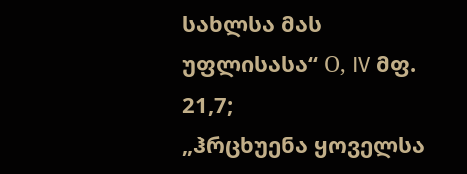სახლსა მას უფლისასა“ О, IV მფ. 21,7;
„ჰრცხუენა ყოველსა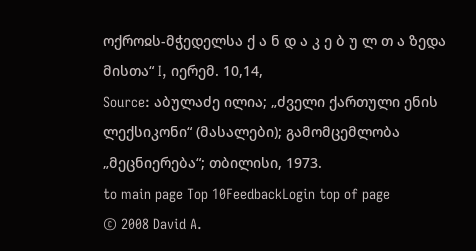ოქროჲს-მჭედელსა ქ ა ნ დ ა კ ე ბ უ ლ თ ა ზედა მისთა“ I, იერემ. 10,14,
Source: აბულაძე ილია; „ძველი ქართული ენის ლექსიკონი“ (მასალები); გამომცემლობა „მეცნიერება“; თბილისი, 1973.
to main page Top 10FeedbackLogin top of page
© 2008 David A.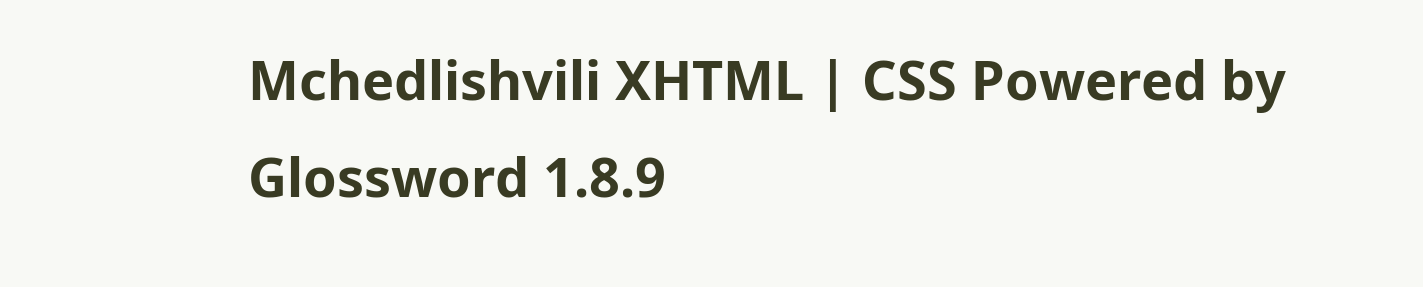Mchedlishvili XHTML | CSS Powered by Glossword 1.8.9